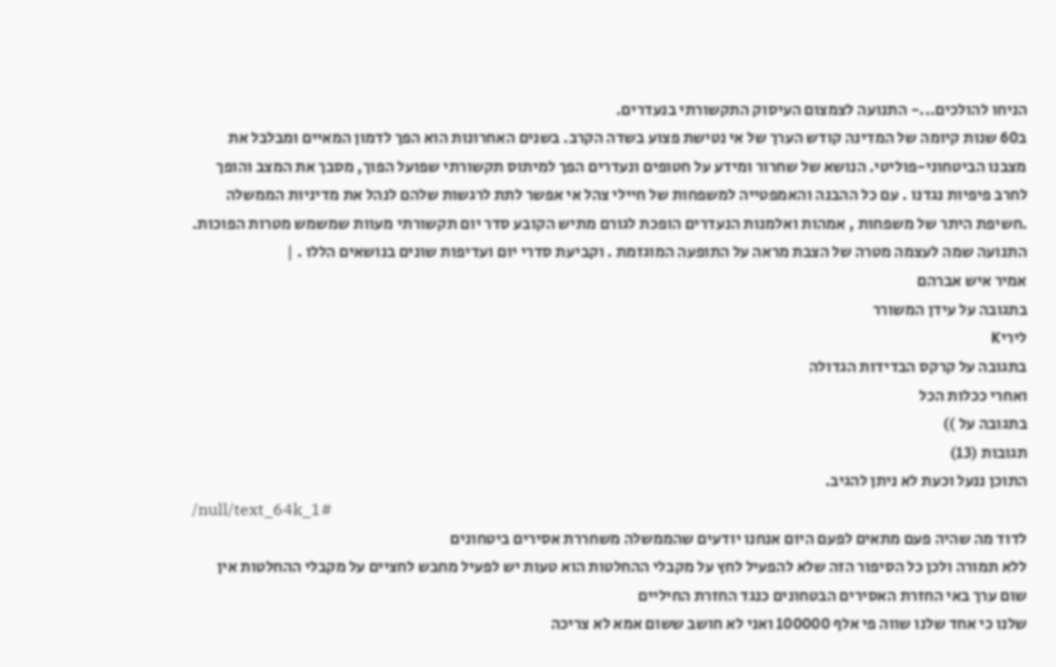הניחו להולכים...- התנועה לצמצום העיסוק התקשורתי בנעדרים.
ב60 שנות קיומה של המדינה קודש הערך של אי נטישת פצוע בשדה הקרב. בשנים האחרונות הוא הפך לדמון המאיים ומבלבל את מצבנו הביטחוני-פוליטי. הנושא של שחרור ומידע על חטופים ונעדרים הפך למיתוס תקשורתי שפועל הפוך, מסבך את המצב והופך לחרב פיפיות נגדנו . עם כל ההבנה והאמפטייה למשפחות של חיילי צהל אי אפשר לתת לרגשות שלהם לנהל את מדיניות הממשלה .חשיפת היתר של משפחות , אמהות ואלמנות הנעדרים הופכת לגורם מתיש הקובע סדר יום תקשורתי מעוות שמשמש מטרות הפוכות. התנועה שמה לעצמה מטרה של הצבת מראה על התופעה המוגזמת . וקביעת סדרי יום ועדיפות שונים בנושאים הללו . |
אמיר איש אברהם
בתגובה על עידן המשורר
ליריK
בתגובה על קרקס הבדידות הגדולה
ואחרי ככלות הכל
בתגובה על ))
תגובות (13)
התוכן ננעל וכעת לא ניתן להגיב.
/null/text_64k_1#
לדוד מה שהיה פעם מתאים לפעם היום אנחנו יודעים שהממשלה משחררת אסירים ביטחונים
ללא תמורה ולכן כל הסיפור הזה שלא להפעיל לחץ על מקבלי ההחלטות הוא טעות יש לפעיל מחבש לחציים על מקבלי ההחלטות אין שום ערך באי החזרת האסירים הבטחונים כנגד החזרת החיליים
שלנו כי אחד שלנו שווה פי אלף 100000 ואני לא חושב ששום אמא לא צריכה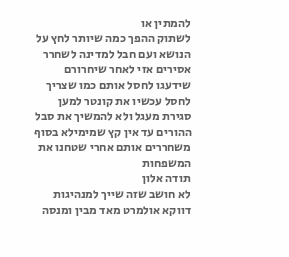להמתין או
לשתוק ההפך כמה שיותר לחץ על הנושא ועם חבל למדינה לשחרר אסירים אזי לאחר שיחרורם
שידעגו לחסל אותם כמו שצריך לחסל עכשיו את קונטר למען סגירת מעגל ולא להמשיך את סבל ההורים עד אין קץ שמימילא בסוף משחררים אותם אחרי שטחנו את המשפחות
תודה אלון
לא חושב שזה שייך למנהיגות
דווקא אולמרט מאד מבין ומנסה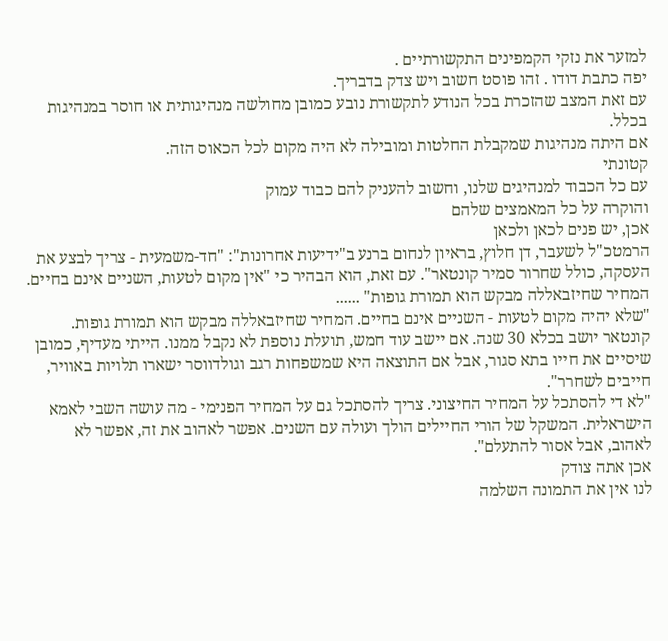למזער את נזקי הקמפינים התקשורתיים .
יפה כתבת דודו . זהו פוסט חשוב ויש צדק בדבריך.
עם זאת המצב שהזכרת בכל הנודע לתקשורת נובע כמובן מחולשה מנהיגותית או חוסר במנהיגות בכלל.
אם היתה מנהיגות שמקבלת החלטות ומובילה לא היה מקום לכל הכאוס הזה.
קטונתי
עם כל הכבוד למנהיגים שלנו, וחשוב להעניק להם כבוד עמוק
והוקרה על כל המאמצים שלהם
אכן, יש פנים לכאן ולכאן
הרמטכ"ל לשעבר, דן חלוץ, בראיון לנחום ברנע ב"ידיעות אחרונות": "חד-משמעית - צריך לבצע את העסקה, כולל שחרור סמיר קונטאר". עם זאת, הוא הבהיר כי "אין מקום לטעות, השניים אינם בחיים. המחיר שחיזבאללה מבקש הוא תמורת גופות" ......
"שלא יהיה מקום לטעות - השניים אינם בחיים. המחיר שחיזבאללה מבקש הוא תמורת גופות. קונטאר יושב בכלא 30 שנה. אם יישב עוד חמש, תועלת נוספת לא נקבל ממנו. הייתי מעדיף, כמובן שיסיים את חייו בתא סגור, אבל אם התוצאה היא שמשפחות רגב וגולדווסר ישארו תלויות באוויר, חייבים לשחרר".
"לא די להסתכל על המחיר החיצוני. צריך להסתכל גם על המחיר הפנימי - מה עושה השבי לאמא הישראלית. המשקל של הורי החיילים הולך ועולה עם השנים. אפשר לאהוב את זה, אפשר לא לאהוב, אבל אסור להתעלם".
אכן אתה צודק
לנו אין את התמונה השלמה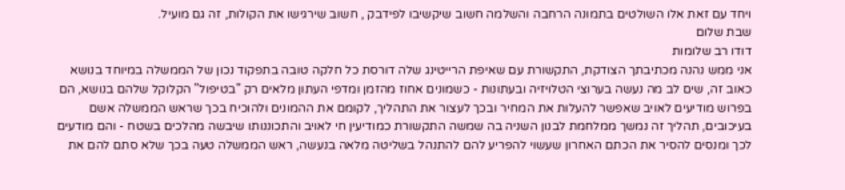ויחד עם זאת אלו השולטים בתמונה הרחבה והשלמה חשוב שיקשיבו לפידבק , חשוב שירגישו את הקולות, זה גם מועיל.
שבת שלום
דודו רב שלומות
אני ממש נהנה מכתיבתך הצודקת, התקשורת עם שאיפת הרייטינג שלה דורסת כל חלקה טובה בתפקוד נכון של הממשלה במיוחד בנושא כאוב זה, שים לב מה נעשה בערוצי הטלויזיה ובעתונות - כשמונים אחוז מהזמן ומדפי העתון מלאים רק "בטיפול" הקלוקל שלהם בנושא, הם בפרוש מודיעים לאויב שאפשר להעלות את המחיר ובכך לעצור את התהליך, לקומם את ההמונים ולהוכיח בכך שראש הממשלה אשם בעיכובים, תהליך זה נמשך ממלחמת לבנון השניה בה שמשה התקשורת כמודיעין חי לאויב והתכוננותו שיבשה מהלכים בשטח - והם מודעים לכך ומנסים להסיר את הכתם האחרון שעשוי להפריע להם להתנהל בשליטה מלאה בנעשה, ראש הממשלה טעה בכך שלא סתם להם את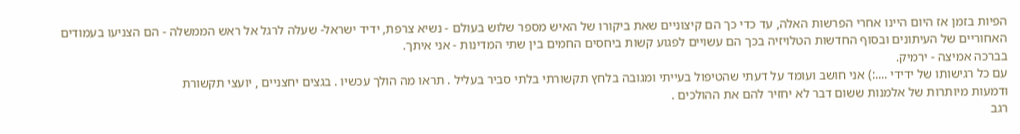הפיות בזמן אז היום היינו אחרי הפרשות האלה, עד כדי כך הם קיצוניים שאת ביקורו של האיש מספר שלוש בעולם - נשיא צרפת, ידיד ישראל- שעלה לרגל אל ראש הממשלה - הם הצניעו בעמודים האחוריים של העיתונים ובסוף החדשות הטלויזיה בכך הם עשויים לפגוע קשות ביחסים החמים בין שתי המדינות - אני איתך.
בברכה אמיצה - ירמיק.
עם כל רגישותו של ידידי ....:) אני חושב ועומד על דעתי שהטיפול בעייתי ומגובה בלחץ תקשורתי בלתי סביר בעליל . תראו מה הולך עכשיו . בגצים יחצניים , יועצי תקשורת
ודמעות מיותרות של אלמנות ששום דבר לא יחזיר להם את ההולכים .
רגב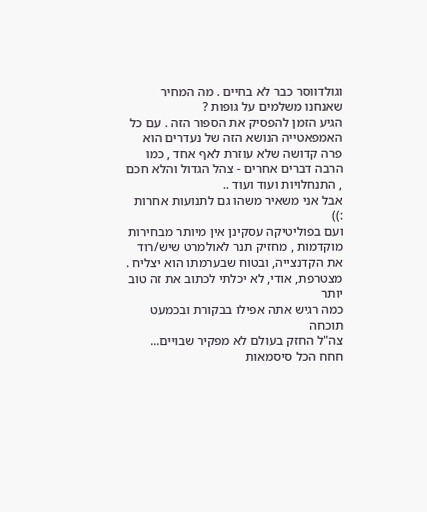וגולדווסר כבר לא בחיים . מה המחיר שאנחנו משלמים על גופות ?
הגיע הזמן להפסיק את הספור הזה . עם כל האמפאטייה הנושא הזה של נעדרים הוא פרה קדושה שלא עוזרת לאף אחד , כמו הרבה דברים אחרים - צהל הגדול והלא חכם , התנחלויות ועוד ועוד ..
אבל אני משאיר משהו גם לתנועות אחרות :))
ועם בפוליטיקה עסקינן אין מיותר מבחירות מוקדמות , מחזיק תנר לאולמרט שיש/רוד את הקדנצייה, ובטוח שבערמתו הוא יצליח .
מצטרפת, אודי, לא יכלתי לכתוב את זה טוב יותר
כמה רגיש אתה אפילו בבקורת ובכמעט תוכחה
צה"ל החזק בעולם לא מפקיר שבויים...
חחח הכל סיסמאות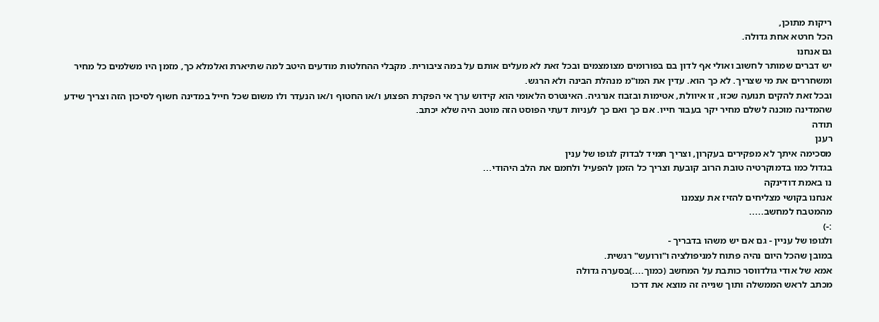ריקות מתוכן,
הכל חרטא אחת גדולה.
גם אנחנו
יש דברים שמותר לחשוב ואולי אף לדון בם בפורומים מצומצמים ובכל זאת לא מעלים אותם על במה ציבורית. מקבלי ההחלטות מודעים היטב למה שתיארת ואלמלא כך, מזמן היו משלמים כל מחיר ומשחררים את מי שצריך. לא כך הוא. עדין את המו"מ מנהלת הבינה ולא הרגש.
ובכל זאת להקים תנועה שכזו, זו איוולת, אטימות ובזבוז אנרגיה. האינטרס הלאומי הוא קידוש ערך אי הפקרת הפצוע ו/או החטוף ו/או הנעדר ולו משום שכל חייל במדינה חשוף לסיכון הזה וצריך שידע שהמדינה מוכנה לשלם מחיר יקר בעבור חייו. אם כך ואם כך לעניות דעתי הפוסט הזה מוטב היה שלא יכתב.
תודה
רענן
מסכימה איתך לא מפקירים בעקרון, וצריך תמיד לבדוק לגופו של ענין
בגדול כמו בדמוקרטיה טובת הרוב קובעת וצריך כל הזמן להפעיל ולחמם את הלב היהודי...
נו באמת דודינקה
אנחנו בקושי מצליחים להזיז את עצמנו
מהמטבח למחשב.....
:-)
ולגופו של עניין - גם אם יש משהו בדבריך -
במובן שהכל היום נהיה פתוח למניפולציה ו"ורועש" רגשית.
אמא של אודי גולדווסר כותבת על המחשב (כמוך....)בסערה גדולה
מכתב לראש הממשלה ותוך שנייה זה מוצא את דרכו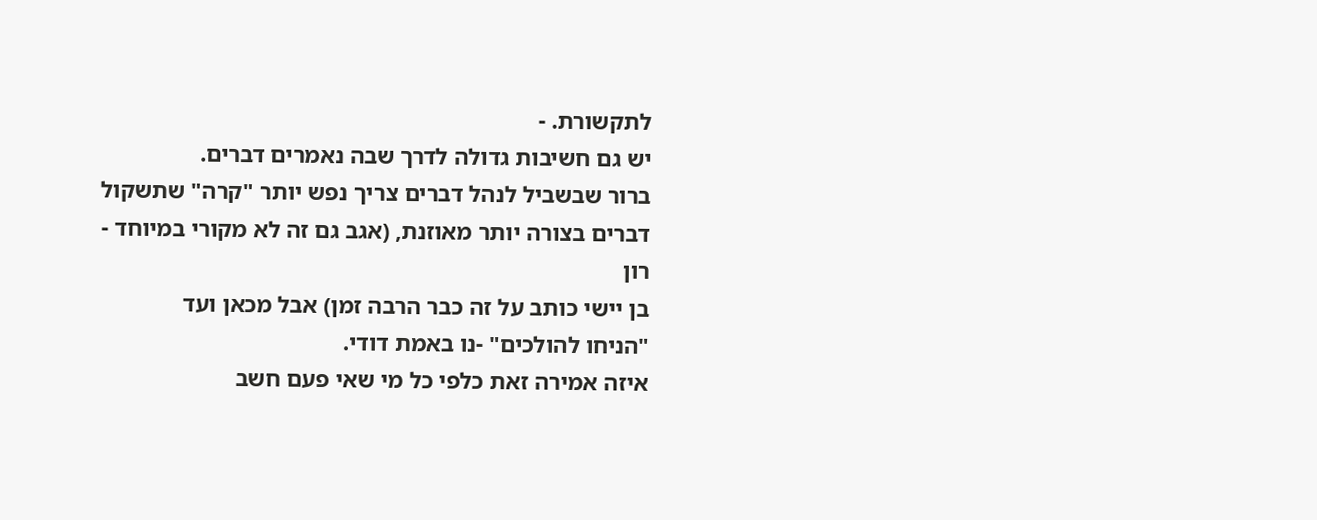לתקשורת. -
יש גם חשיבות גדולה לדרך שבה נאמרים דברים.
ברור שבשביל לנהל דברים צריך נפש יותר "קרה" שתשקול
דברים בצורה יותר מאוזנת, (אגב גם זה לא מקורי במיוחד - רון
בן יישי כותב על זה כבר הרבה זמן) אבל מכאן ועד
"הניחו להולכים" -נו באמת דודי.
איזה אמירה זאת כלפי כל מי שאי פעם חשב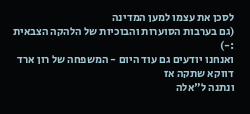לסכן את עצמו למען המדינה
(גם בערבות הסוערות והבוכיות של הלהקה הצבאית :-)
ואנחנו יודעים גם עוד היום - המשפחה של רון ארד דווקא שתקה אז
ונתנה ל"אלה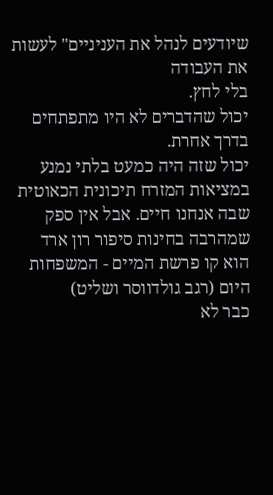שיודעים לנהל את העניניים" לעשות את העבודה
בלי לחץ.
יכול שהדברים לא היו מתפתחים בדרך אחרת.
יכול שזה היה כמעט בלתי נמנע במציאות המזרח תיכונית הכאוטית
שבה אנחנו חיים. אבל אין ספק שמהרבה בחינות סיפור רון ארד
הוא קו פרשת המיים - המשפחות היום (רגב גולדווסר ושליט)
כבר לא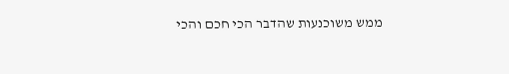ממש משוכנעות שהדבר הכי חכם והכי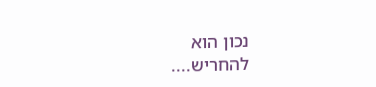נכון הוא
להחריש....